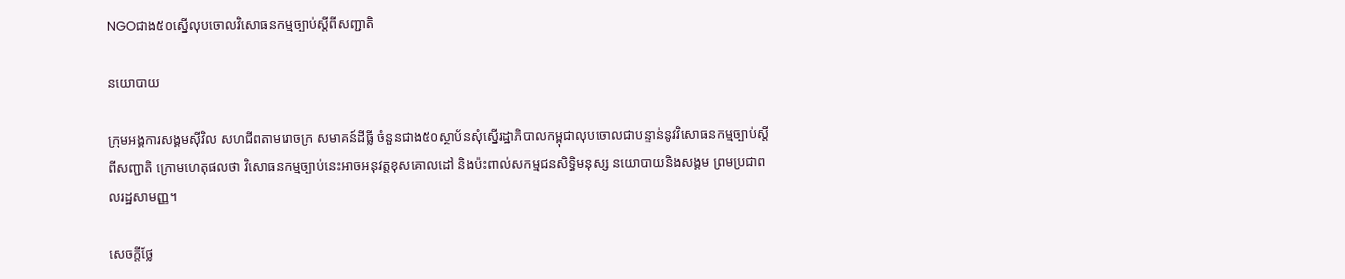NGOជាង៥០ស្នើលុបចោលវិសោធនកម្មច្បាប់ស្តីពីសញ្ជាតិ

នយោបាយ

ក្រុមអង្គការសង្គមស៊ីវិល សហជីពតាមរោចក្រ សមាគន៍ដីធ្លី ចំនួនជាង៥០ស្ថាប័នសុំស្នើរដ្ឋាភិបាលកម្ពុជាលុបចោលជាបន្ទាន់នូវវិសោធនកម្មច្បាប់ស្តីពីសញ្ជាតិ ក្រោមហេតុផលថា វិសោធនកម្មច្បាប់នេះអាចអនុវត្តខុសគោលដៅ និងប៉ះពាល់សកម្មជនសិទ្ធិមនុស្ស នយោបាយនិងសង្គម ព្រមប្រជាពលរដ្ឋសាមញ្ញ។

សេចក្ដីថ្លែ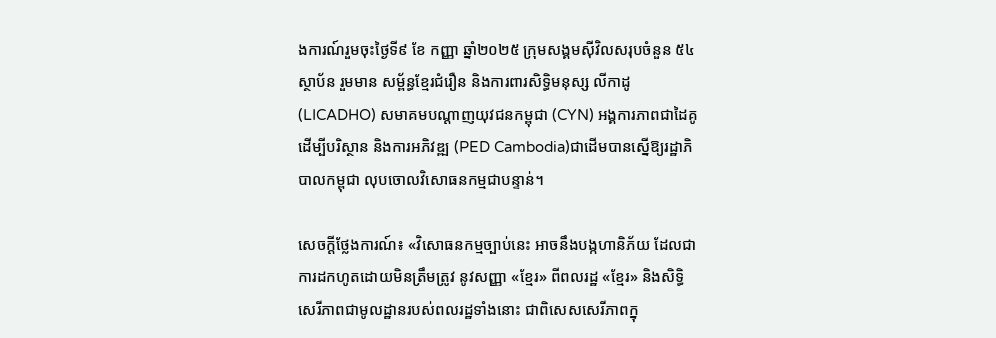ងការណ៍រួមចុះថ្ងៃទី៩ ខែ កញ្ញា ឆ្នាំ២០២៥ ក្រុមសង្គមស៊ីវិលសរុបចំនួន ៥៤ស្ថាប័ន រួមមាន សម្ព័ន្ធខ្មែរជំរឿន និងការពារសិទ្ធិមនុស្ស លីកាដូ (LICADHO) សមាគមបណ្តាញយុវជនកម្ពុជា (CYN) អង្គការភាពជាដៃគូដើម្បីបរិស្ថាន និងការអភិវឌ្ឍ (PED Cambodia)ជាដើមបានស្នើឱ្យរដ្ឋាភិបាលកម្ពុជា លុបចោលវិសោធនកម្មជាបន្ទាន់។

សេចក្ដីថ្លែងការណ៍៖ «វិសោធនកម្មច្បាប់នេះ អាចនឹងបង្កហានិភ័យ ដែលជាការដកហូតដោយមិនត្រឹមត្រូវ នូវសញ្ញា «ខ្មែរ» ពីពលរដ្ឋ «ខ្មែរ» និងសិទ្ធិសេរីភាពជាមូលដ្ឋានរបស់ពលរដ្ឋទាំងនោះ ជាពិសេសសេរីភាពក្នុ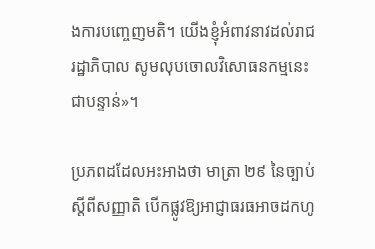ងការបញ្ចេញមតិ។ យើងខ្ញុំអំពាវនាវដល់រាជរដ្ឋាភិបាល សូមលុបចោលវិសោធនកម្មនេះជាបន្ទាន់»។

ប្រភពដដែលអះអាងថា មាត្រា ២៩ នៃច្បាប់ស្តីពីសញ្ញាតិ បើកផ្លូវឱ្យអាជ្ញាធរធអាចដកហូ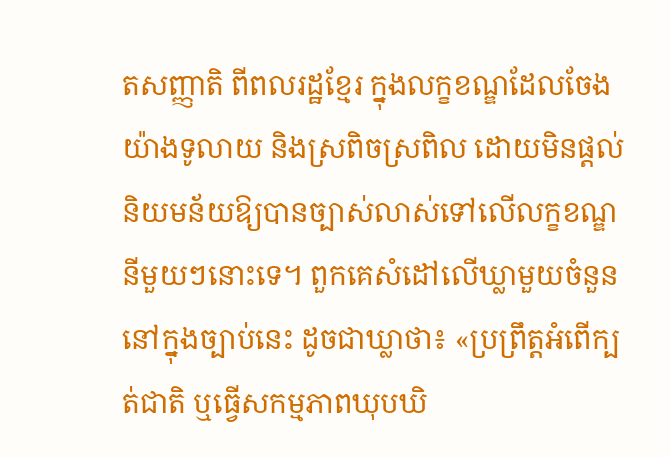តសញ្ញាតិ ពីពលរដ្ឋខ្មែរ ក្នុងលក្ខខណ្ឌដែលចែងយ៉ាងទូលាយ និងស្រពិចស្រពិល ដោយមិនផ្តល់និយមន័យឱ្យបានច្បាស់លាស់ទៅលើលក្ខខណ្ឌនីមួយៗនោះទេ។ ពួកគេសំដៅលើឃ្លាមួយចំនួននៅក្នុងច្បាប់នេះ ដូចជាឃ្លាថា៖ «ប្រព្រឹត្តអំពើក្បត់ជាតិ ឬធ្វើសកម្មភាពឃុបឃិ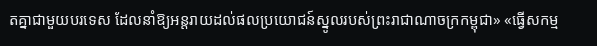តគ្នាជាមួយបរទេស ដែលនាំឱ្យអន្តរាយដល់ផលប្រយោជន៍ស្នូលរបស់ព្រះរាជាណាចក្រកម្ពុជា» «ធ្វើសកម្ម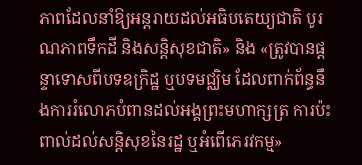ភាពដែលនាំឱ្យអន្តរាយដល់អធិបតេយ្យជាតិ បូរណភាពទឹកដី និងសន្តិសុខជាតិ» និង «ត្រូវបានផ្ដន្ទាទោសពីបទឧក្រិដ្ឋ ឬបទមជ្ឈិម ដែលពាក់ព័ន្ធនឹងការរំលោភបំពានដល់អង្គព្រះមហាក្សត្រ ការប៉ះពាល់ដល់សន្តិសុខនៃរដ្ឋ ឬអំពើភេរវកម្ម»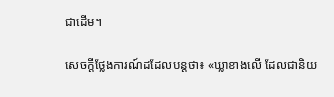ជាដើម។

សេចក្ដីថ្លែងការណ៍ដដែលបន្តថា៖ «ឃ្លាខាងលើ ដែលជានិយ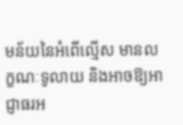មន័យនៃអំពើល្មើស មានលក្ខណៈទូលាយ និងអាចឱ្យអាជ្ញាធរអ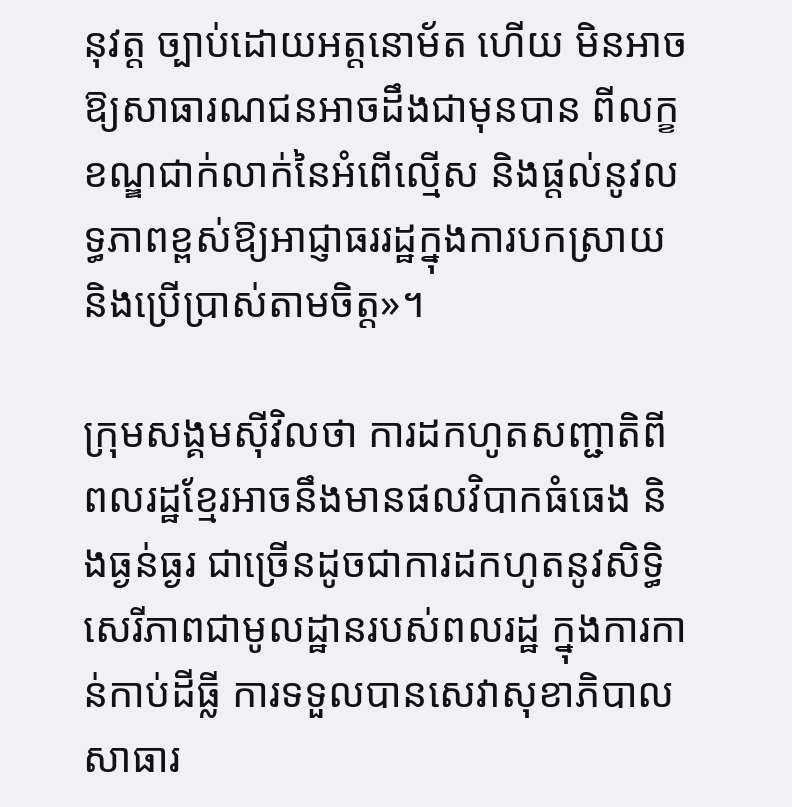នុវត្ត ច្បាប់ដោយអត្តនោម័ត ហើយ មិនអាចឱ្យសាធារណជនអាចដឹងជាមុនបាន ពីលក្ខខណ្ឌជាក់លាក់នៃអំពើល្មើស និងផ្តល់នូវលទ្ធភាពខ្ពស់ឱ្យអាជ្ញាធររដ្ឋក្នុងការបកស្រាយ និងប្រើប្រាស់តាមចិត្ត»។

ក្រុមសង្គមស៊ីវិលថា ការដកហូតសញ្ជាតិពីពលរដ្ឋខ្មែរអាចនឹងមានផលវិបាកធំធេង និងធ្ងន់ធ្ងរ ជាច្រើនដូចជាការដកហូតនូវសិទ្ធិសេរីភាពជាមូលដ្ឋានរបស់ពលរដ្ឋ ក្នុងការកាន់កាប់ដីធ្លី ការទទួលបានសេវាសុខាភិបាល សាធារ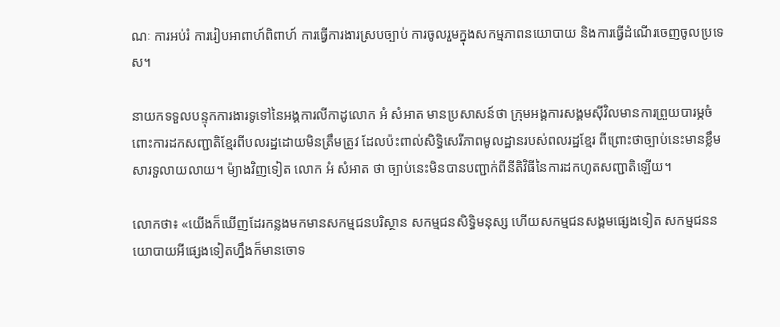ណៈ ការអប់រំ ការរៀបអាពាហ៍ពិពាហ៍ ការធ្វើការងារស្របច្បាប់ ការចូលរួមក្នុងសកម្មភាពនយោបាយ និងការធ្វើដំណើរចេញចូលប្រទេស។

នាយកទទួលបន្ទុកការងារទូទៅនៃអង្គការលីកាដូលោក អំ សំអាត មានប្រសាសន៍ថា ក្រុមអង្គការសង្គមស៊ីវិលមានការព្រួយបារម្ភចំពោះការដកសញ្ជាតិខ្មែរពីបលរដ្ឋដោយមិនត្រឹមត្រូវ ដែលប៉ះពាល់សិទ្ធិសេរីភាពមូលដ្ឋានរបស់ពលរដ្ឋខ្មែរ ពីព្រោះថាច្បាប់នេះមានខ្លឹមសារទួលាយលាយ។ ម៉្យាងវិញទៀត លោក អំ សំអាត ថា ច្បាប់នេះមិនបានបញ្ជាក់ពីនីតិវិធីនៃការដកហូតសញ្ជាតិឡើយ។

លោកថា៖ «យើងក៏ឃើញដែរកន្លងមកមានសកម្មជនបរិស្ថាន សកម្មជនសិទ្ធិមនុស្ស ហើយសកម្មជនសង្គមផ្សេងទៀត សកម្មជននយោបាយអីផ្សេងទៀតហ្នឹងក៏មានចោទ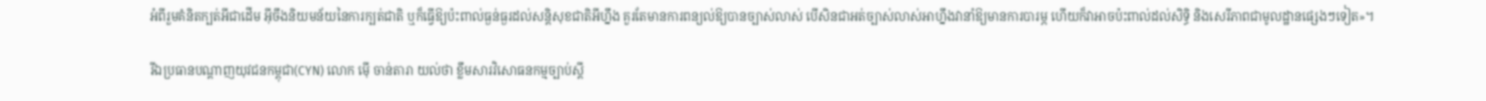អំពីរួមគំនិតក្បត់អីជាដើម អ៊ីចឹងនិយមន័យនៃការក្បត់ជាតិ ឬក៏ធ្វើឱ្យប៉ះពាល់ធ្ងន់ធ្ងរដល់សន្តិសុខជាតិអីហ្នឹង គួរតែមានការពន្យល់ឱ្យបានច្បាស់លាស់ បើសិនជាអត់ច្បាស់លាស់អាហ្នឹងវានាំឱ្យមានការបារម្ភ ហើយក៏វាអាចប៉ះពាល់ដល់សិទ្ធិ និងសេរីភាពជាមូលដ្ឋានផ្សេងៗទៀត»។

រីឯប្រធានបណ្ដាញយុវជនកម្ពុជា(CYN) លោក ម៉ើ ចាន់តារា យល់ថា ខ្លឹមសារវិសោធនកម្មច្បាប់ស្ដី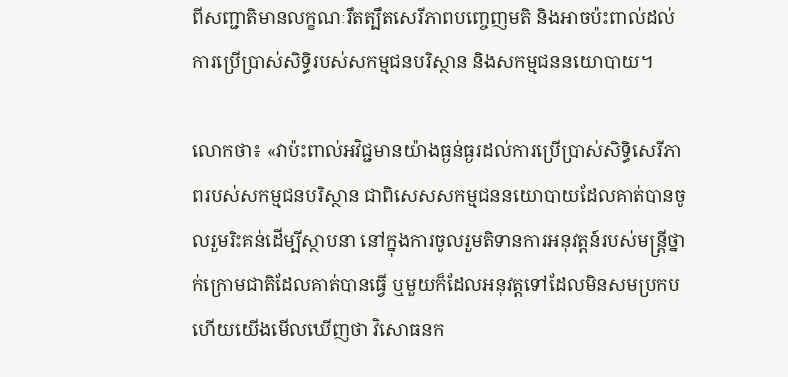ពីសញ្ជាតិមានលក្ខណៈរឹតត្បឹតសេរីភាពបញ្ចេញមតិ និងអាចប៉ះពាល់ដល់ការប្រើប្រាស់សិទ្ធិរបស់សកម្មជនបរិស្ថាន និងសកម្មជននយោបាយ។

លោកថា៖ «វាប៉ះពាល់អវិជ្ជមានយ៉ាងធ្ងន់ធ្ងរដល់ការប្រើប្រាស់សិទ្ធិសេរីភាពរបស់សកម្មជនបរិស្ថាន ជាពិសេសសកម្មជននយោបាយដែលគាត់បានចូលរួមរិះគន់ដើម្បីស្ថាបនា នៅក្នុងការចូលរួមតិទានការអនុវត្តន៍របស់មន្ត្រីថ្នាក់ក្រោមជាតិដែលគាត់បានធ្វើ ឬមួយក៏ដែលអនុវត្តទៅដែលមិនសមប្រកប ហើយយើងមើលឃើញថា វិសោធនក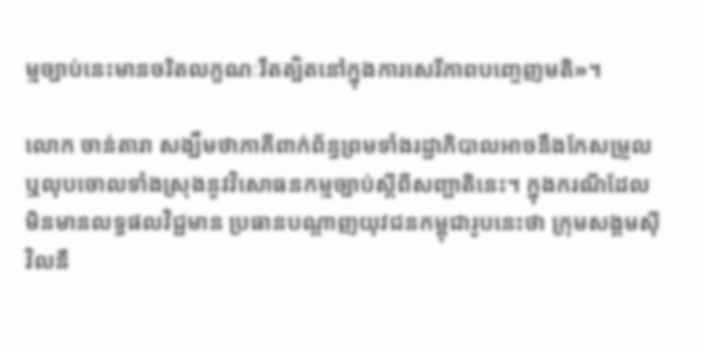ម្មច្បាប់នេះមានចរិតលក្ខណៈរឹតត្បិតនៅក្នុងការសេរីភាពបញ្ចេញមតិ»។

លោក ចាន់តារា សង្ឃឹមថាភាគីពាក់ព័ន្ធព្រមទាំងរដ្ឋាភិបាលអាចនឹងកែសម្រួល ឬលុបចោលទាំងស្រុងនូវវិសោធនកម្មច្បាប់ស្ដីពីសញ្ជាតិនេះ។ ក្នុងករណីដែលមិនមានលទ្ធផលវិជ្ជមាន ប្រធានបណ្ដាញយុវជនកម្ពុជារូបនេះថា ក្រុមសង្គមស៊ីវិលនឹ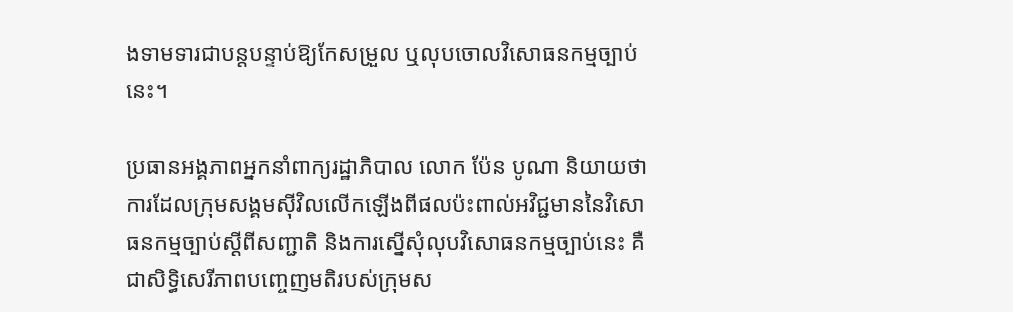ងទាមទារជាបន្តបន្ទាប់ឱ្យកែសម្រួល ឬលុបចោលវិសោធនកម្មច្បាប់នេះ។

ប្រធានអង្គភាពអ្នកនាំពាក្យរដ្ឋាភិបាល លោក ប៉ែន បូណា និយាយថា ការដែលក្រុមសង្គមស៊ីវិលលើកឡើងពីផលប៉ះពាល់អវិជ្ជមាននៃវិសោធនកម្មច្បាប់ស្ដីពីសញ្ជាតិ និងការស្នើសុំលុបវិសោធនកម្មច្បាប់នេះ គឺជាសិទ្ធិសេរីភាពបញ្ចេញមតិរបស់ក្រុមស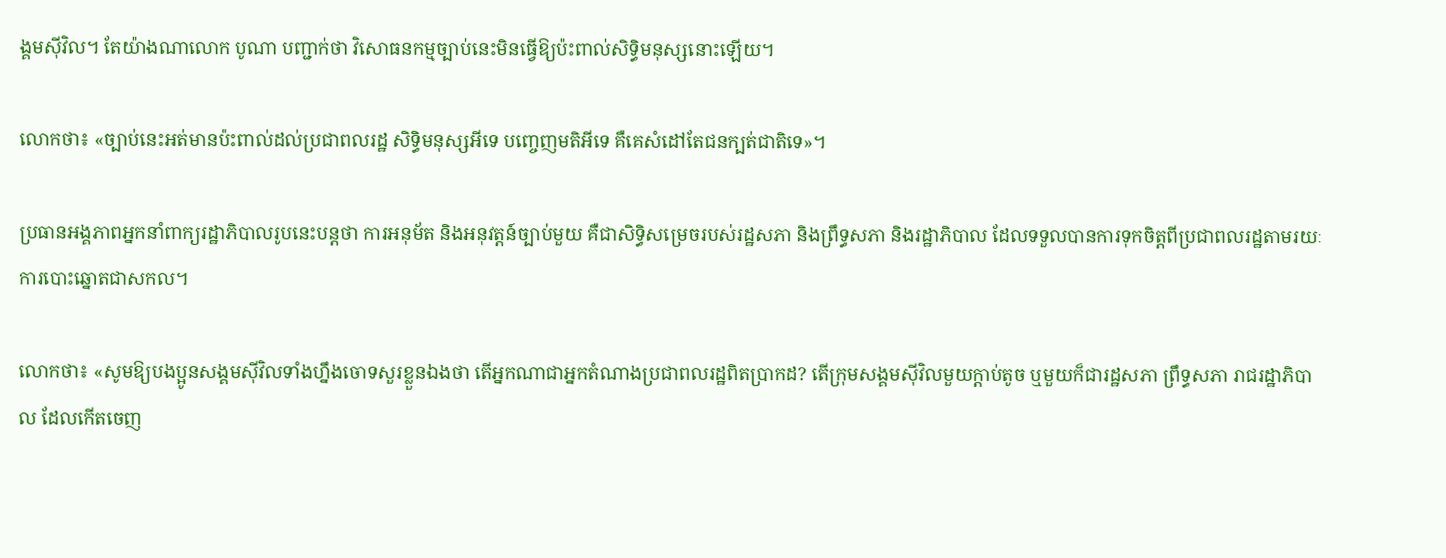ង្គមស៊ីវិល។ តែយ៉ាងណាលោក បូណា បញ្ជាក់ថា វិសោធនកម្មច្បាប់នេះមិនធ្វើឱ្យប៉ះពាល់សិទ្ធិមនុស្សនោះឡើយ។

លោកថា៖ «ច្បាប់នេះអត់មានប៉ះពាល់ដល់ប្រជាពលរដ្ឋ សិទ្ធិមនុស្សអីទេ បញ្ចេញមតិអីទេ គឺគេសំដៅតែជនក្បត់ជាតិទេ»។

ប្រធានអង្គភាពអ្នកនាំពាក្យរដ្ឋាភិបាលរូបនេះបន្តថា ការអនុម័ត និងអនុវត្តន៍ច្បាប់មួយ គឺជាសិទ្ធិសម្រេចរបស់រដ្ឋសភា និងព្រឹទ្ធសភា និងរដ្ឋាភិបាល ដែលទទួលបានការទុកចិត្តពីប្រជាពលរដ្ឋតាមរយៈការបោះឆ្នោតជាសកល។

លោកថា៖ «សូមឱ្យបងប្អូនសង្គមស៊ីវិលទាំងហ្នឹងចោទសួរខ្លួនឯងថា តើអ្នកណាជាអ្នកតំណាងប្រជាពលរដ្ឋពិតប្រាកដ? តើក្រុមសង្គមស៊ីវិលមួយក្ដាប់តូច ឬមួយក៏ជារដ្ឋសភា ព្រឹទ្ធសភា រាជរដ្ឋាភិបាល ដែលកើតចេញ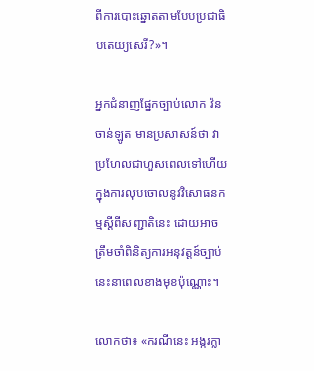ពីការបោះឆ្នោតតាមបែបប្រជាធិបតេយ្យសេរី?»។

អ្នកជំនាញផ្នែកច្បាប់លោក វ៉ន ចាន់ឡូត មានប្រសាសន៍ថា វាប្រហែលជាហួសពេលទៅហើយក្នុងការលុបចោលនូវវិសោធនកម្មស្ដីពីសញ្ជាតិនេះ ដោយអាចត្រឹមចាំពិនិត្យការអនុវត្តន៍ច្បាប់នេះនាពេលខាងមុខប៉ុណ្ណោះ។

លោកថា៖ «ករណីនេះ អង្ករក្លា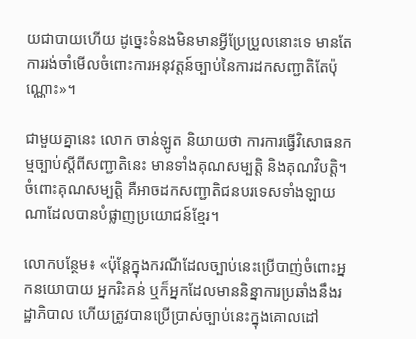យជាបាយហើយ ដូច្នេះទំនងមិនមានអ្វីប្រែប្រួលនោះទេ មានតែការរង់ចាំមើលចំពោះការអនុវត្តន៍ច្បាប់នៃការដកសញ្ជាតិតែប៉ុណ្ណោះ»។

ជាមួយគ្នានេះ លោក ចាន់ឡូត និយាយថា ការការធ្វើវិសោធនកម្មច្បាប់ស្ដីពីសញ្ជាតិនេះ មានទាំងគុណសម្បត្តិ និងគុណវិបត្តិ។ ចំពោះគុណសម្បត្តិ គឺអាចដកសញ្ជាតិជនបរទេសទាំងឡាយណាដែលបានបំផ្លាញប្រយោជន៍ខ្មែរ។

លោកបន្ថែម៖ «ប៉ុន្តែក្នុងករណីដែលច្បាប់នេះប្រើបាញ់ចំពោះអ្នកនយោបាយ អ្នករិះគន់ ឬក៏អ្នកដែលមាននិន្នាការប្រឆាំងនឹងរដ្ឋាភិបាល ហើយត្រូវបានប្រើប្រាស់ច្បាប់នេះក្នុងគោលដៅ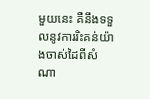មួយនេះ គឺនឹងទទួលនូវការរិះគន់យ៉ាងចាស់ដៃពីសំណា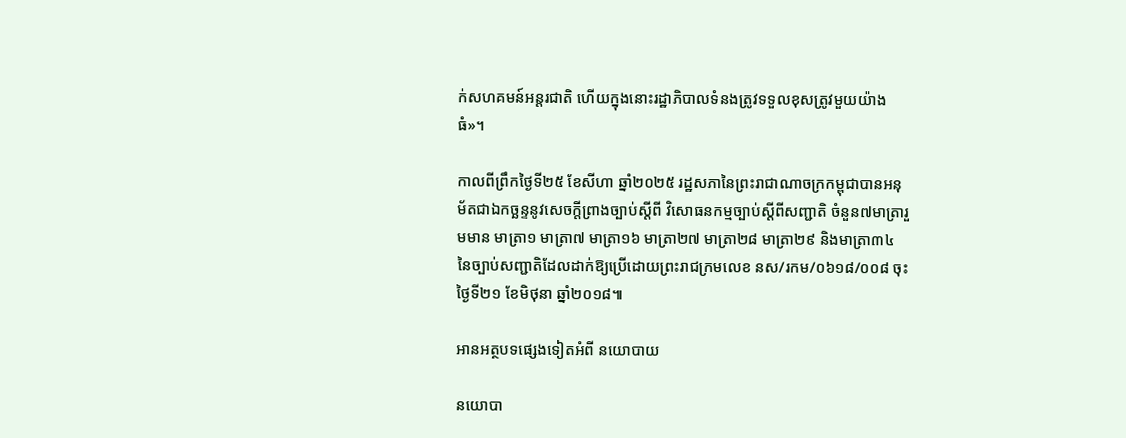ក់សហគមន៍អន្តរជាតិ ហើយក្នុងនោះរដ្ឋាភិបាលទំនងត្រូវទទួលខុសត្រូវមួយយ៉ាងធំ»។

កាលពីព្រឹកថ្ងៃទី២៥ ខែសីហា ឆ្នាំ២០២៥ រដ្ឋសភានៃព្រះរាជាណាចក្រកម្ពុជាបានអនុម័តជាឯកច្ឆន្ទនូវសេចក្តីព្រាងច្បាប់ស្តីពី វិសោធនកម្មច្បាប់ស្តីពីសញ្ជាតិ ចំនួន៧មាត្រារួមមាន មាត្រា១ មាត្រា៧ មាត្រា១៦ មាត្រា២៧ មាត្រា២៨ មាត្រា២៩ និងមាត្រា៣៤ នៃច្បាប់សញ្ជាតិដែលដាក់ឱ្យប្រើដោយព្រះរាជក្រមលេខ នស/រកម/០៦១៨/០០៨ ចុះថ្ងៃទី២១ ខែមិថុនា ឆ្នាំ២០១៨៕

អានអត្ថបទផ្សេងទៀតអំពី នយោបាយ

នយោបា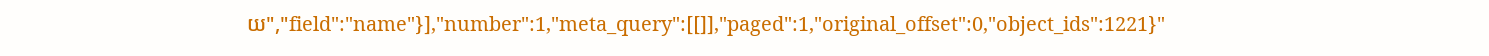យ","field":"name"}],"number":1,"meta_query":[[]],"paged":1,"original_offset":0,"object_ids":1221}"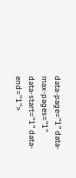data-page="1" data-max-pages="1" data-start="1" data-end="1">